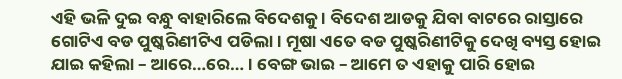ଏହି ଭଳି ଦୁଇ ବନ୍ଧୁ ବାହାରିଲେ ବିଦେଶକୁ । ବିଦେଶ ଆଡକୁ ଯିବା ବାଟରେ ରାସ୍ତାରେ ଗୋଟିଏ ବଡ ପୁଷ୍କରିଣୀଟିଏ ପଡିଲା । ମୂଷା ଏତେ ବଡ ପୁଷ୍କରିଣୀଟିକୁ ଦେଖି ବ୍ୟସ୍ତ ହୋଇ ଯାଇ କହିଲା – ଆରେ…ରେ… । ବେଙ୍ଗ ଭାଇ – ଆମେ ତ ଏହାକୁ ପାରି ହୋଇ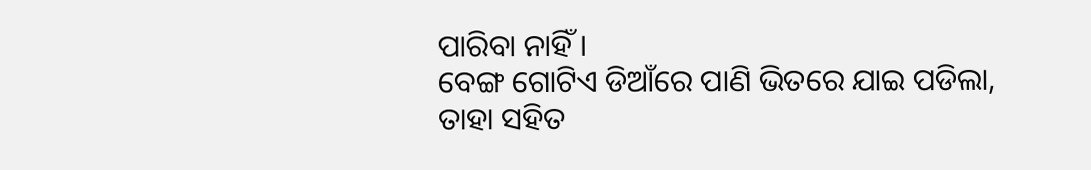ପାରିବା ନାହିଁ ।
ବେଙ୍ଗ ଗୋଟିଏ ଡିଆଁରେ ପାଣି ଭିତରେ ଯାଇ ପଡିଲା, ତାହା ସହିତ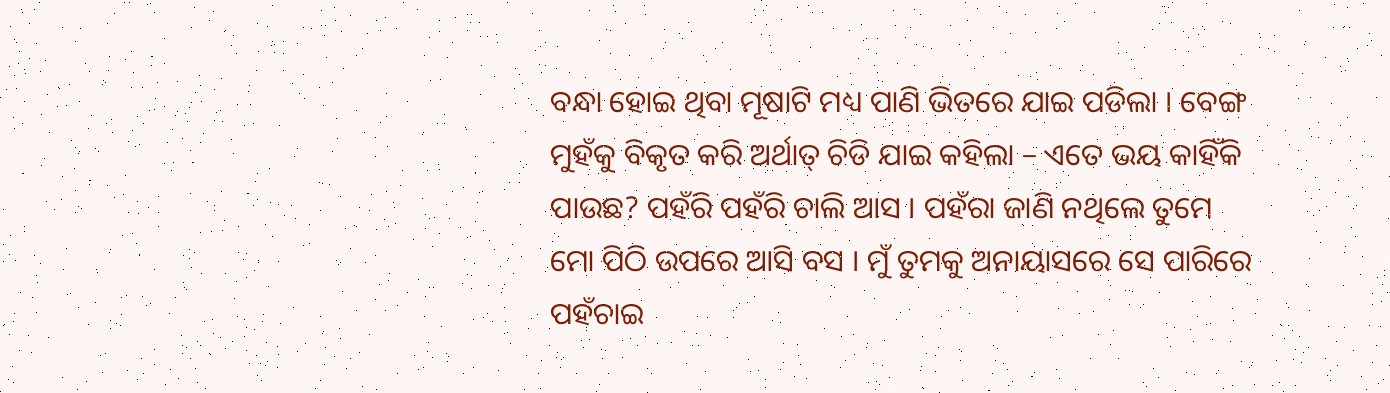ବନ୍ଧା ହୋଇ ଥିବା ମୂଷାଟି ମଧ୍ୟ ପାଣି ଭିତରେ ଯାଇ ପଡିଲା । ବେଙ୍ଗ ମୁହଁକୁ ବିକୃତ କରି ଅର୍ଥାତ୍ ଚିଡି ଯାଇ କହିଲା – ଏତେ ଭୟ କାହିଁକି ପାଉଛ? ପହଁରି ପହଁରି ଚାଲି ଆସ । ପହଁରା ଜାଣି ନଥିଲେ ତୁମେ ମୋ ପିଠି ଉପରେ ଆସି ବସ । ମୁଁ ତୁମକୁ ଅନାୟାସରେ ସେ ପାରିରେ ପହଁଚାଇ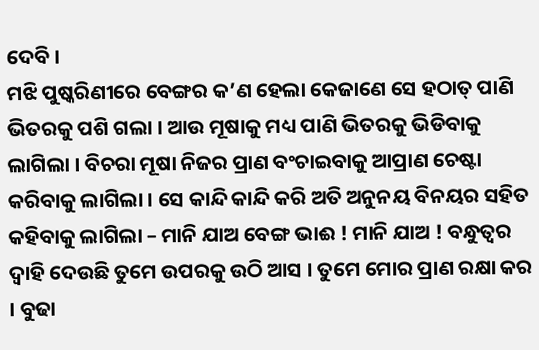ଦେବି ।
ମଝି ପୁଷ୍କରିଣୀରେ ବେଙ୍ଗର କ’ଣ ହେଲା କେଜାଣେ ସେ ହଠାତ୍ ପାଣି ଭିତରକୁ ପଶି ଗଲା । ଆଉ ମୂଷାକୁ ମଧ୍ୟ ପାଣି ଭିତରକୁ ଭିଡିବାକୁ ଲାଗିଲା । ବିଚରା ମୂଷା ନିଜର ପ୍ରାଣ ବଂଚାଇବାକୁ ଆପ୍ରାଣ ଚେଷ୍ଟା କରିବାକୁ ଲାଗିଲା । ସେ କାନ୍ଦି କାନ୍ଦି କରି ଅତି ଅନୁନୟ ବିନୟର ସହିତ କହିବାକୁ ଲାଗିଲା – ମାନି ଯାଅ ବେଙ୍ଗ ଭାଈ ! ମାନି ଯାଅ ! ବନ୍ଧୁତ୍ୱର ଦ୍ୱାହି ଦେଉଛି ତୁମେ ଉପରକୁ ଉଠି ଆସ । ତୁମେ ମୋର ପ୍ରାଣ ରକ୍ଷା କର । ବୁଢା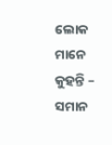ଲୋକ ମାନେ କୁହନ୍ତି – ସମାନ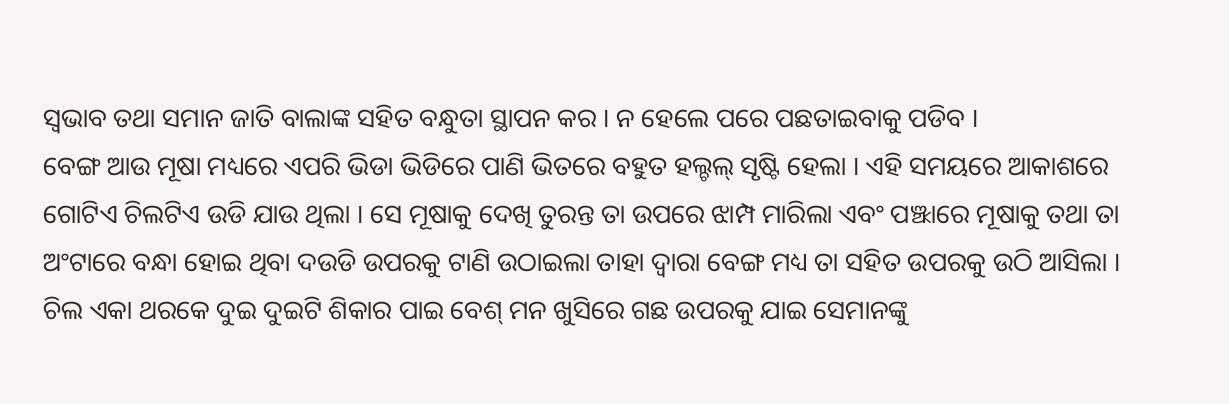ସ୍ୱଭାବ ତଥା ସମାନ ଜାତି ବାଲାଙ୍କ ସହିତ ବନ୍ଧୁତା ସ୍ଥାପନ କର । ନ ହେଲେ ପରେ ପଛତାଇବାକୁ ପଡିବ ।
ବେଙ୍ଗ ଆଉ ମୂଷା ମଧ୍ୟରେ ଏପରି ଭିଡା ଭିଡିରେ ପାଣି ଭିତରେ ବହୁତ ହଲ୍ଚଲ୍ ସୃଷ୍ଟି ହେଲା । ଏହି ସମୟରେ ଆକାଶରେ ଗୋଟିଏ ଚିଲଟିଏ ଉଡି ଯାଉ ଥିଲା । ସେ ମୂଷାକୁ ଦେଖି ତୁରନ୍ତ ତା ଉପରେ ଝାମ୍ପ ମାରିଲା ଏବଂ ପଞ୍ଝାରେ ମୂଷାକୁ ତଥା ତା ଅଂଟାରେ ବନ୍ଧା ହୋଇ ଥିବା ଦଉଡି ଉପରକୁ ଟାଣି ଉଠାଇଲା ତାହା ଦ୍ୱାରା ବେଙ୍ଗ ମଧ୍ୟ ତା ସହିତ ଉପରକୁ ଉଠି ଆସିଲା । ଚିଲ ଏକା ଥରକେ ଦୁଇ ଦୁଇଟି ଶିକାର ପାଇ ବେଶ୍ ମନ ଖୁସିରେ ଗଛ ଉପରକୁ ଯାଇ ସେମାନଙ୍କୁ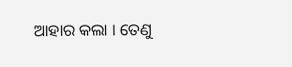ଆହାର କଲା । ତେଣୁ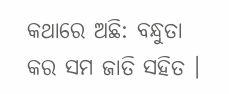କଥାରେ ଅଛି: ବନ୍ଧୁତା କର ସମ ଜାତି ସହିତ ।